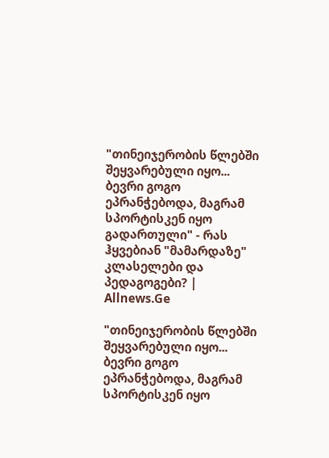"თინეიჯერობის წლებში შეყვარებული იყო... ბევრი გოგო ეპრანჭებოდა, მაგრამ სპორტისკენ იყო გადართული" - რას ჰყვებიან "მამარდაზე" კლასელები და პედაგოგები? | Allnews.Ge

"თინეიჯერობის წლებში შეყვარებული იყო... ბევრი გოგო ეპრანჭებოდა, მაგრამ სპორტისკენ იყო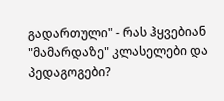გადართული" - რას ჰყვებიან "მამარდაზე" კლასელები და პედაგოგები?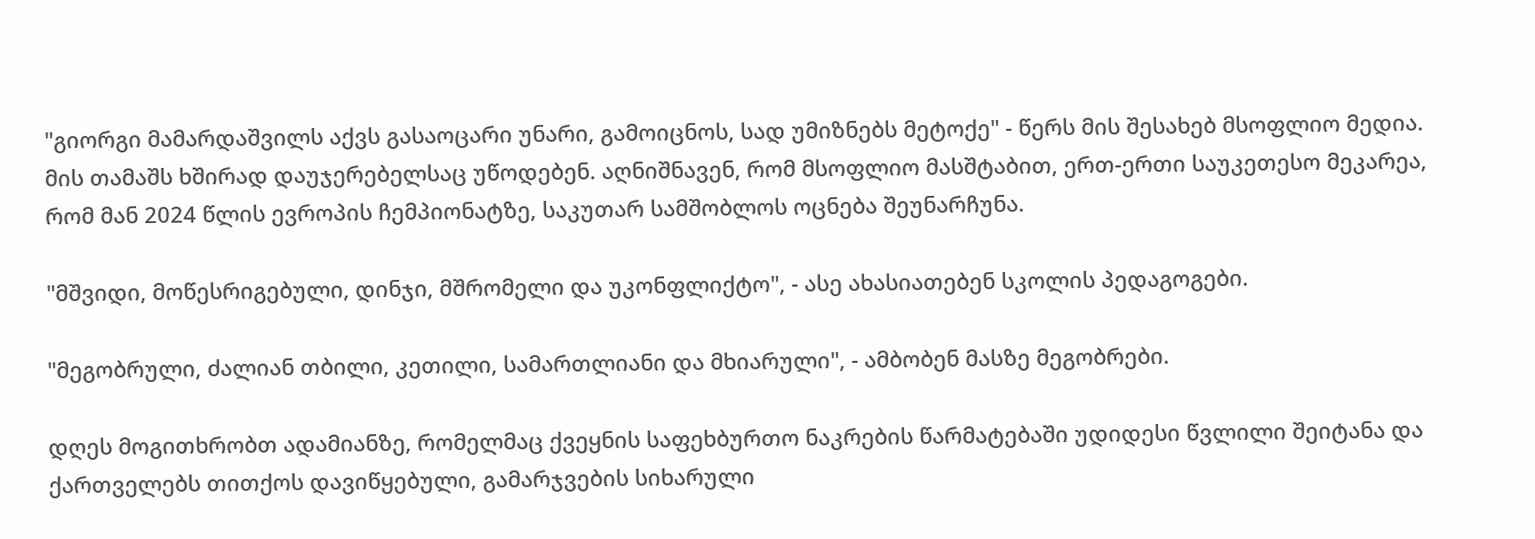"გიორგი მამარდაშვილს აქვს გასაოცარი უნარი, გამოიცნოს, სად უმიზნებს მეტოქე" - წერს მის შესახებ მსოფლიო მედია. მის თამაშს ხშირად დაუჯერებელსაც უწოდებენ. აღნიშნავენ, რომ მსოფლიო მასშტაბით, ერთ-ერთი საუკეთესო მეკარეა, რომ მან 2024 წლის ევროპის ჩემპიონატზე, საკუთარ სამშობლოს ოცნება შეუნარჩუნა.

"მშვიდი, მოწესრიგებული, დინჯი, მშრომელი და უკონფლიქტო", - ასე ახასიათებენ სკოლის პედაგოგები.

"მეგობრული, ძალიან თბილი, კეთილი, სამართლიანი და მხიარული", - ამბობენ მასზე მეგობრები.

დღეს მოგითხრობთ ადამიანზე, რომელმაც ქვეყნის საფეხბურთო ნაკრების წარმატებაში უდიდესი წვლილი შეიტანა და ქართველებს თითქოს დავიწყებული, გამარჯვების სიხარული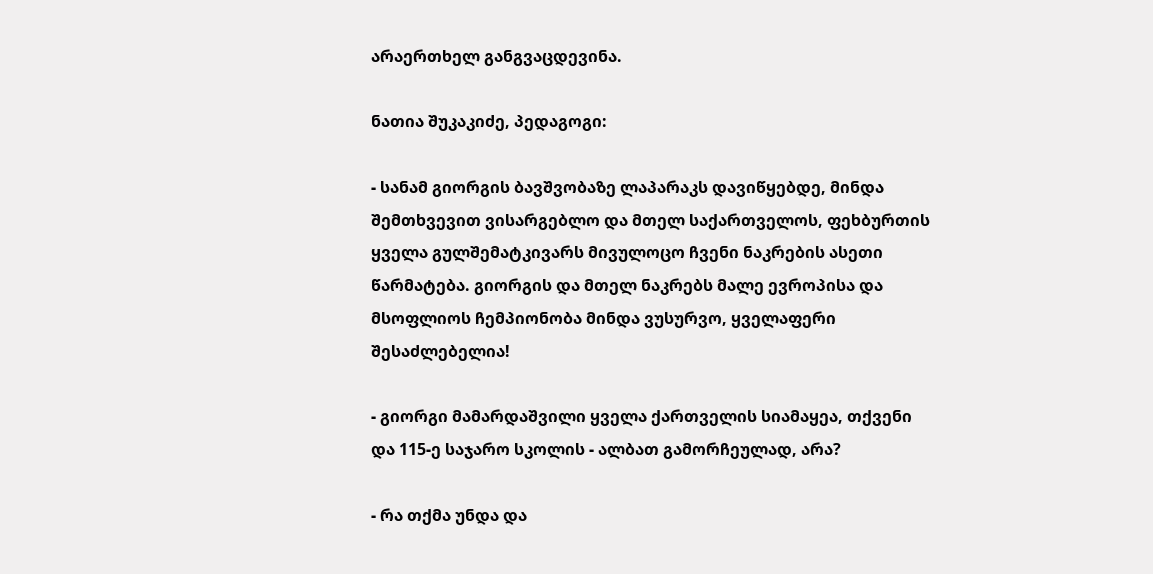არაერთხელ განგვაცდევინა.

ნათია შუკაკიძე, პედაგოგი:

- სანამ გიორგის ბავშვობაზე ლაპარაკს დავიწყებდე, მინდა შემთხვევით ვისარგებლო და მთელ საქართველოს, ფეხბურთის ყველა გულშემატკივარს მივულოცო ჩვენი ნაკრების ასეთი წარმატება. გიორგის და მთელ ნაკრებს მალე ევროპისა და მსოფლიოს ჩემპიონობა მინდა ვუსურვო, ყველაფერი შესაძლებელია!

- გიორგი მამარდაშვილი ყველა ქართველის სიამაყეა, თქვენი და 115-ე საჯარო სკოლის - ალბათ გამორჩეულად, არა?

- რა თქმა უნდა და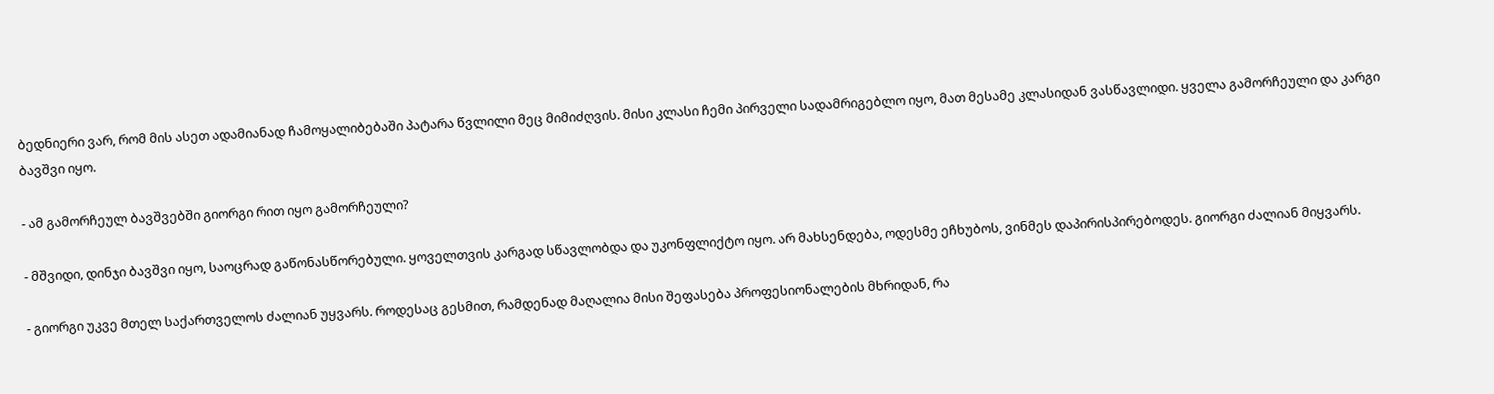ბედნიერი ვარ, რომ მის ასეთ ადამიანად ჩამოყალიბებაში პატარა წვლილი მეც მიმიძღვის. მისი კლასი ჩემი პირველი სადამრიგებლო იყო, მათ მესამე კლასიდან ვასწავლიდი. ყველა გამორჩეული და კარგი ბავშვი იყო.

- ამ გამორჩეულ ბავშვებში გიორგი რით იყო გამორჩეული?

- მშვიდი, დინჯი ბავშვი იყო, საოცრად გაწონასწორებული. ყოველთვის კარგად სწავლობდა და უკონფლიქტო იყო. არ მახსენდება, ოდესმე ეჩხუბოს, ვინმეს დაპირისპირებოდეს. გიორგი ძალიან მიყვარს.

- გიორგი უკვე მთელ საქართველოს ძალიან უყვარს. როდესაც გესმით, რამდენად მაღალია მისი შეფასება პროფესიონალების მხრიდან, რა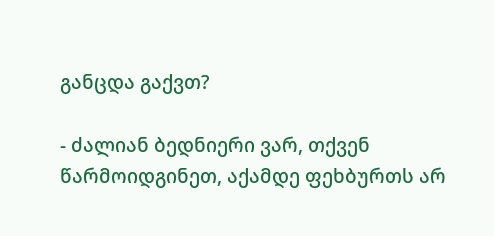განცდა გაქვთ?

- ძალიან ბედნიერი ვარ, თქვენ წარმოიდგინეთ, აქამდე ფეხბურთს არ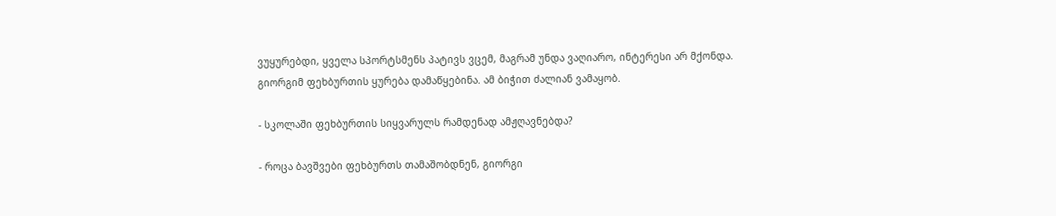ვუყურებდი, ყველა სპორტსმენს პატივს ვცემ, მაგრამ უნდა ვაღიარო, ინტერესი არ მქონდა. გიორგიმ ფეხბურთის ყურება დამაწყებინა. ამ ბიჭით ძალიან ვამაყობ.

- სკოლაში ფეხბურთის სიყვარულს რამდენად ამჟღავნებდა?

- როცა ბავშვები ფეხბურთს თამაშობდნენ, გიორგი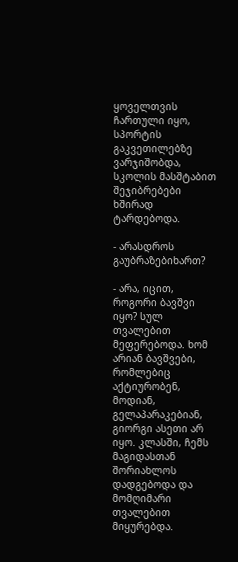ყოველთვის ჩართული იყო, სპორტის გაკვეთილებზე ვარჯიშობდა, სკოლის მასშტაბით შეჯიბრებები ხშირად ტარდებოდა.

- არასდროს გაუბრაზებიხართ?

- არა, იცით, როგორი ბავშვი იყო? სულ თვალებით მეფერებოდა. ხომ არიან ბავშვები, რომლებიც აქტიურობენ, მოდიან, გელაპარაკებიან, გიორგი ასეთი არ იყო. კლასში, ჩემს მაგიდასთან შორიახლოს დადგებოდა და მომღიმარი თვალებით მიყურებდა.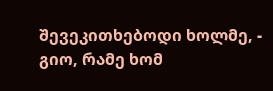შევეკითხებოდი ხოლმე, - გიო, რამე ხომ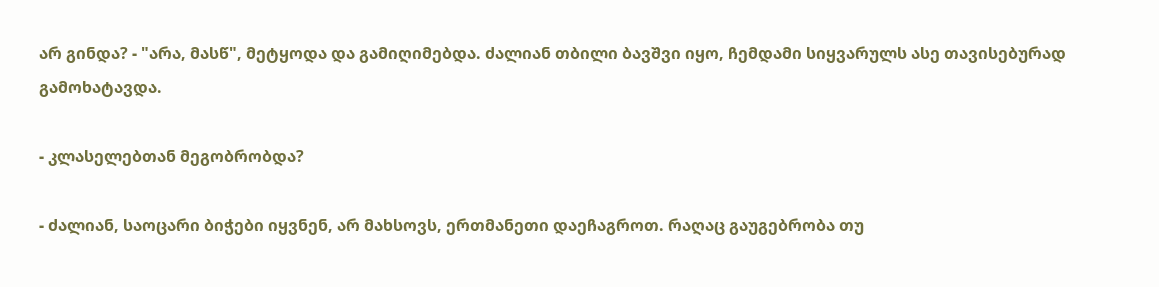არ გინდა? - "არა, მასწ", მეტყოდა და გამიღიმებდა. ძალიან თბილი ბავშვი იყო, ჩემდამი სიყვარულს ასე თავისებურად გამოხატავდა.

- კლასელებთან მეგობრობდა?

- ძალიან, საოცარი ბიჭები იყვნენ, არ მახსოვს, ერთმანეთი დაეჩაგროთ. რაღაც გაუგებრობა თუ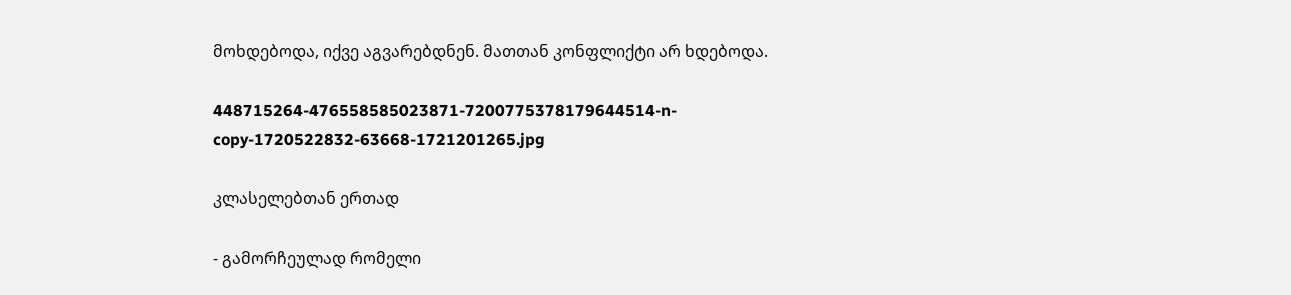მოხდებოდა, იქვე აგვარებდნენ. მათთან კონფლიქტი არ ხდებოდა.

448715264-476558585023871-7200775378179644514-n-copy-1720522832-63668-1721201265.jpg

კლასელებთან ერთად

- გამორჩეულად რომელი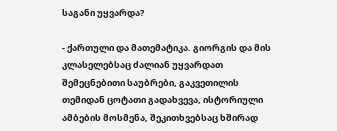საგანი უყვარდა?

- ქართული და მათემატიკა. გიორგის და მის კლასელებსაც ძალიან უყვარდათ შემეცნებითი საუბრები, გაკვეთილის თემიდან ცოტათი გადახვევა, ისტორიული ამბების მოსმენა, შეკითხვებსაც ხშირად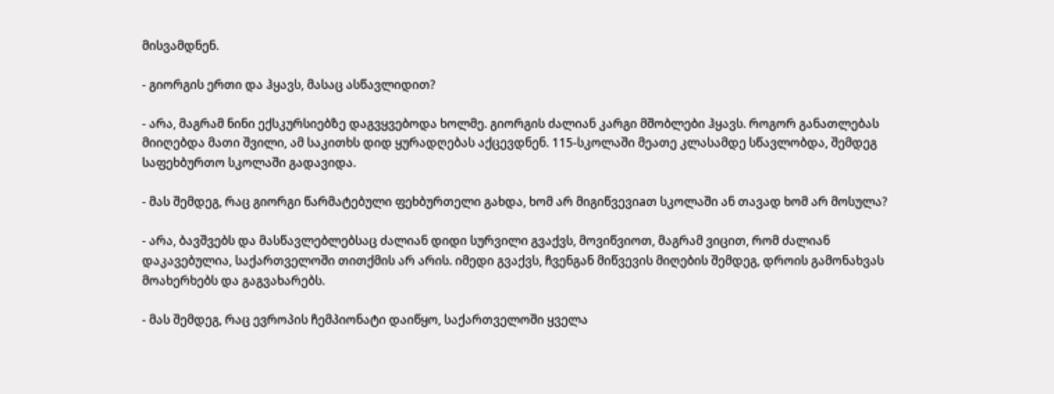მისვამდნენ.

- გიორგის ერთი და ჰყავს, მასაც ასწავლიდით?

- არა, მაგრამ ნინი ექსკურსიებზე დაგვყვებოდა ხოლმე. გიორგის ძალიან კარგი მშობლები ჰყავს. როგორ განათლებას მიიღებდა მათი შვილი, ამ საკითხს დიდ ყურადღებას აქცევდნენ. 115-სკოლაში მეათე კლასამდე სწავლობდა, შემდეგ საფეხბურთო სკოლაში გადავიდა.

- მას შემდეგ, რაც გიორგი წარმატებული ფეხბურთელი გახდა, ხომ არ მიგიწვევიaთ სკოლაში ან თავად ხომ არ მოსულა?

- არა, ბავშვებს და მასწავლებლებსაც ძალიან დიდი სურვილი გვაქვს, მოვიწვიოთ, მაგრამ ვიცით, რომ ძალიან დაკავებულია, საქართველოში თითქმის არ არის. იმედი გვაქვს, ჩვენგან მიწვევის მიღების შემდეგ, დროის გამონახვას მოახერხებს და გაგვახარებს.

- მას შემდეგ, რაც ევროპის ჩემპიონატი დაიწყო, საქართველოში ყველა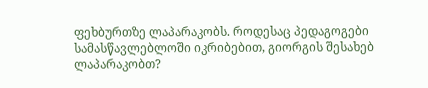ფეხბურთზე ლაპარაკობს. როდესაც პედაგოგები სამასწავლებლოში იკრიბებით, გიორგის შესახებ ლაპარაკობთ?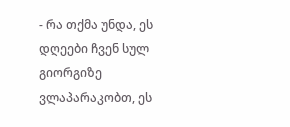- რა თქმა უნდა, ეს დღეები ჩვენ სულ გიორგიზე ვლაპარაკობთ, ეს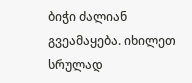ბიჭი ძალიან გვეამაყება. იხილეთ სრულად